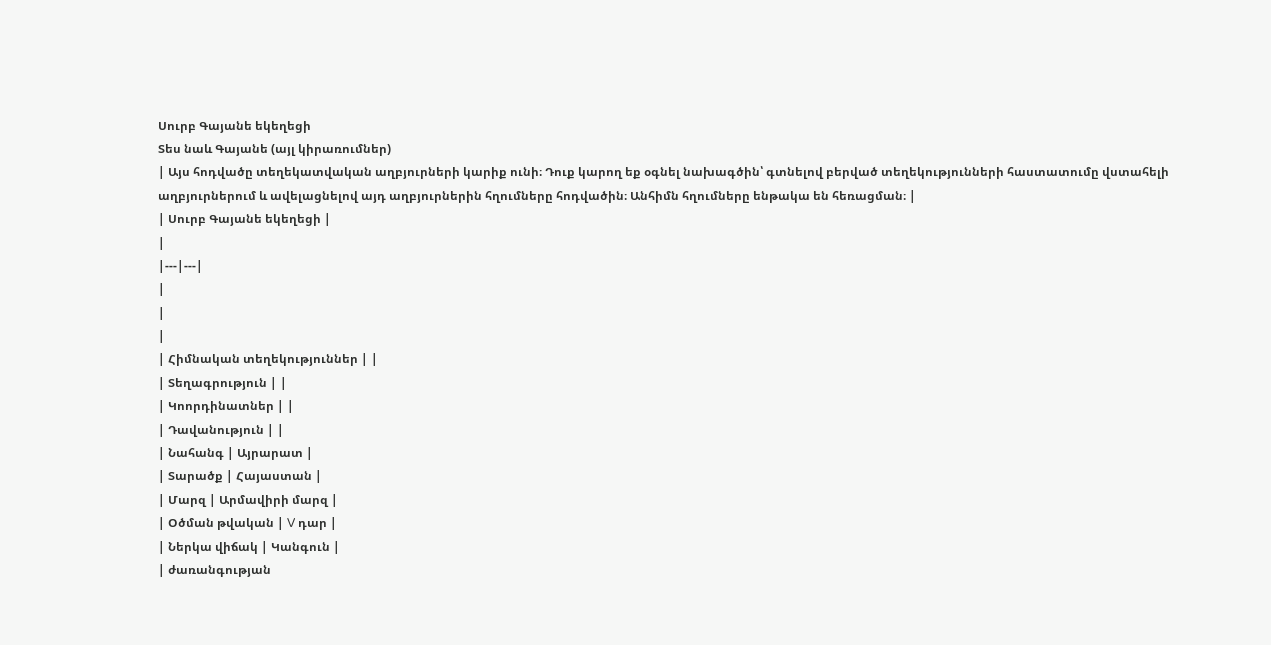Սուրբ Գայանե եկեղեցի
Տես նաև Գայանե (այլ կիրառումներ)
| Այս հոդվածը տեղեկատվական աղբյուրների կարիք ունի։ Դուք կարող եք օգնել նախագծին՝ գտնելով բերված տեղեկությունների հաստատումը վստահելի աղբյուրներում և ավելացնելով այդ աղբյուրներին հղումները հոդվածին։ Անհիմն հղումները ենթակա են հեռացման։ |
| Սուրբ Գայանե եկեղեցի |
|
|---|---|
|
|
|
| Հիմնական տեղեկություններ | |
| Տեղագրություն | |
| Կոորդինատներ | |
| Դավանություն | |
| Նահանգ | Այրարատ |
| Տարածք | Հայաստան |
| Մարզ | Արմավիրի մարզ |
| Օծման թվական | V դար |
| Ներկա վիճակ | Կանգուն |
| ժառանգության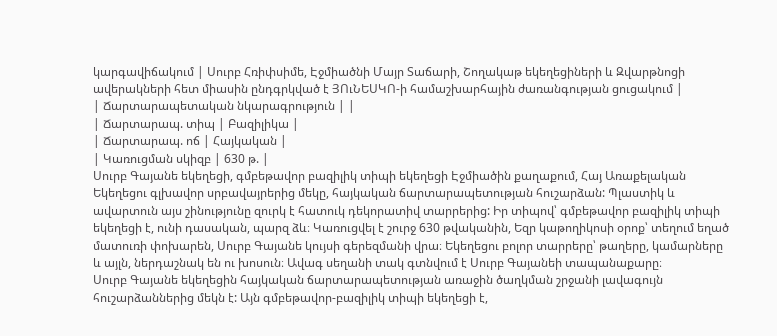կարգավիճակում | Սուրբ Հռիփսիմե, Էջմիածնի Մայր Տաճարի, Շողակաթ եկեղեցիների և Զվարթնոցի ավերակների հետ միասին ընդգրկված է ՅՈւՆԵՍԿՈ-ի համաշխարհային ժառանգության ցուցակում |
| Ճարտարապետական նկարագրություն | |
| Ճարտարապ. տիպ | Բազիլիկա |
| Ճարտարապ. ոճ | Հայկական |
| Կառուցման սկիզբ | 630 թ. |
Սուրբ Գայանե եկեղեցի, գմբեթավոր բազիլիկ տիպի եկեղեցի Էջմիածին քաղաքում, Հայ Առաքելական Եկեղեցու գլխավոր սրբավայրերից մեկը, հայկական ճարտարապետության հուշարձան: Պլաստիկ և ավարտուն այս շինությունը զուրկ է հատուկ դեկորատիվ տարրերից: Իր տիպով՝ գմբեթավոր բազիլիկ տիպի եկեղեցի է, ունի դասական, պարզ ձև։ Կառուցվել է շուրջ 630 թվականին, Եզր կաթողիկոսի օրոք՝ տեղում եղած մատուռի փոխարեն, Սուրբ Գայանե կույսի գերեզմանի վրա։ Եկեղեցու բոլոր տարրերը՝ թաղերը, կամարները և այլն, ներդաշնակ են ու խոսուն։ Ավագ սեղանի տակ գտնվում է Սուրբ Գայանեի տապանաքարը։
Սուրբ Գայանե եկեղեցին հայկական ճարտարապետության առաջին ծաղկման շրջանի լավագույն հուշարձաններից մեկն է: Այն գմբեթավոր-բազիլիկ տիպի եկեղեցի է,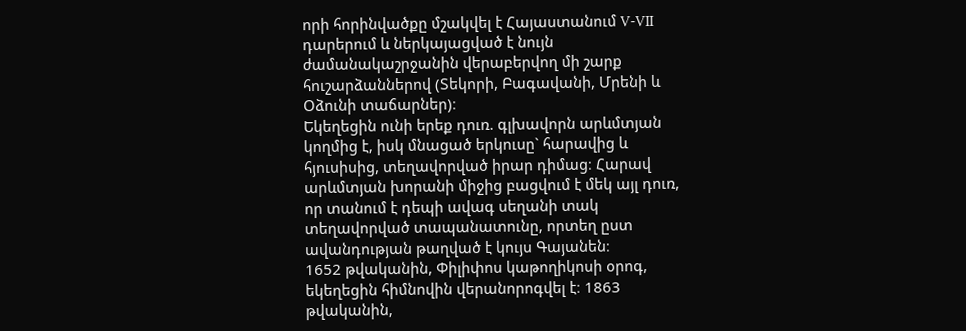որի հորինվածքը մշակվել է Հայաստանում V-VII դարերում և ներկայացված է նույն ժամանակաշրջանին վերաբերվող մի շարք հուշարձաններով (Տեկորի, Բագավանի, Մրենի և Օձունի տաճարներ)։
Եկեղեցին ունի երեք դուռ. գլխավորն արևմտյան կողմից է, իսկ մնացած երկուսը` հարավից և հյուսիսից, տեղավորված իրար դիմաց։ Հարավ արևմտյան խորանի միջից բացվում է մեկ այլ դուռ, որ տանում է դեպի ավագ սեղանի տակ տեղավորված տապանատունը, որտեղ ըստ ավանդության թաղված է կույս Գայանեն։
1652 թվականին, Փիլիփոս կաթողիկոսի օրոգ, եկեղեցին հիմնովին վերանորոգվել է։ 1863 թվականին,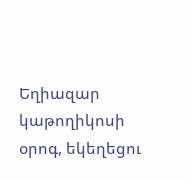Եղիազար կաթողիկոսի օրոգ, եկեղեցու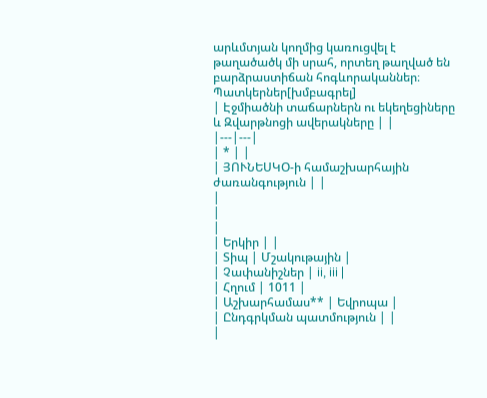արևմտյան կողմից կառուցվել է թաղածածկ մի սրահ, որտեղ թաղված են բարձրաստիճան հոգևորականներ։
Պատկերներ[խմբագրել]
| Էջմիածնի տաճարներն ու եկեղեցիները և Զվարթնոցի ավերակները | |
|---|---|
| * | |
| ՅՈՒՆԵՍԿՕ-ի համաշխարհային ժառանգություն | |
|
|
|
| Երկիր | |
| Տիպ | Մշակութային |
| Չափանիշներ | ii, iii |
| Հղում | 1011 |
| Աշխարհամաս** | Եվրոպա |
| Ընդգրկման պատմություն | |
|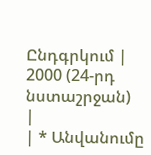Ընդգրկում | 2000 (24-րդ նստաշրջան)
|
| * Անվանումը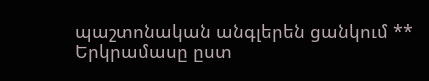պաշտոնական անգլերեն ցանկում ** Երկրամասը ըստ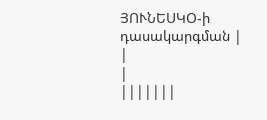ՅՈՒՆԵՍԿՕ-ի դասակարգման |
|
|
|||||||